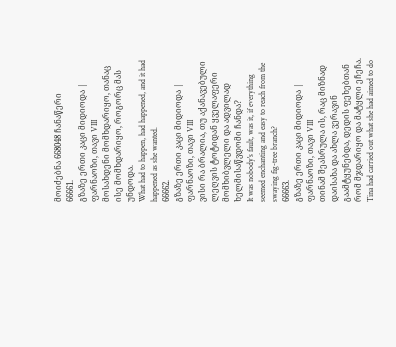მოიძებნა 668048 ჩანაწერი
66661.
გზაზე ერთი კაცი მიდიოდა | ფარნაოზი, თავი VIII
მოსახდენი მომხდარიყო, თანაც ისე მომხდარიყო, როგორც მას უნდოდა.
What had to happen, had happened, and it had happened as she wanted.
66662.
გზაზე ერთი კაცი მიდიოდა | ფარნაოზი, თავი VIII
ვისი რა ბრალია, თუ აქანავებული ლეღვის ტოტიდან ყველაფერი მომხიბვლელი და ადვილად ხელმისაწვდომი ჩანდა?
It was nobody's fault, was it, if everything seemed enchanting and easy to reach from the swaying fig-tree branch?
66663.
გზაზე ერთი კაცი მიდიოდა | ფარნაოზი, თავი VIII
თინამ შეასრულა ის, რაც მიზნად დაისახა და ახლა ვერავინ გაამტყუნებდა, დედის ფეხებთან რომ მჯდარიყო და მატყლი ეჩეჩა.
Tina had carried out what she had aimed to do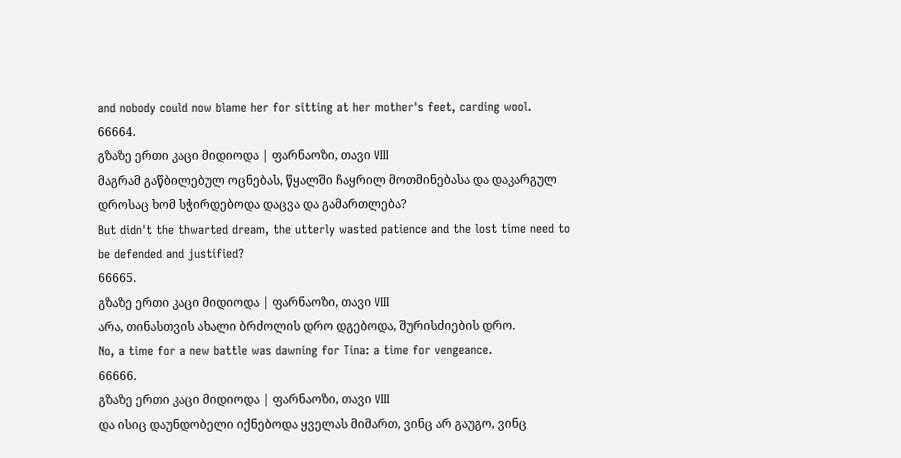and nobody could now blame her for sitting at her mother's feet, carding wool.
66664.
გზაზე ერთი კაცი მიდიოდა | ფარნაოზი, თავი VIII
მაგრამ გაწბილებულ ოცნებას, წყალში ჩაყრილ მოთმინებასა და დაკარგულ დროსაც ხომ სჭირდებოდა დაცვა და გამართლება?
But didn't the thwarted dream, the utterly wasted patience and the lost time need to be defended and justified?
66665.
გზაზე ერთი კაცი მიდიოდა | ფარნაოზი, თავი VIII
არა, თინასთვის ახალი ბრძოლის დრო დგებოდა, შურისძიების დრო.
No, a time for a new battle was dawning for Tina: a time for vengeance.
66666.
გზაზე ერთი კაცი მიდიოდა | ფარნაოზი, თავი VIII
და ისიც დაუნდობელი იქნებოდა ყველას მიმართ, ვინც არ გაუგო, ვინც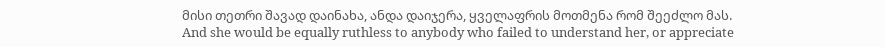მისი თეთრი შავად დაინახა, ანდა დაიჯერა, ყველაფრის მოთმენა რომ შეეძლო მას.
And she would be equally ruthless to anybody who failed to understand her, or appreciate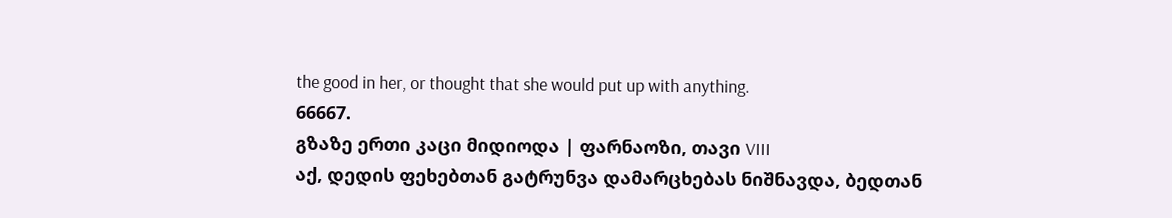the good in her, or thought that she would put up with anything.
66667.
გზაზე ერთი კაცი მიდიოდა | ფარნაოზი, თავი VIII
აქ, დედის ფეხებთან გატრუნვა დამარცხებას ნიშნავდა, ბედთან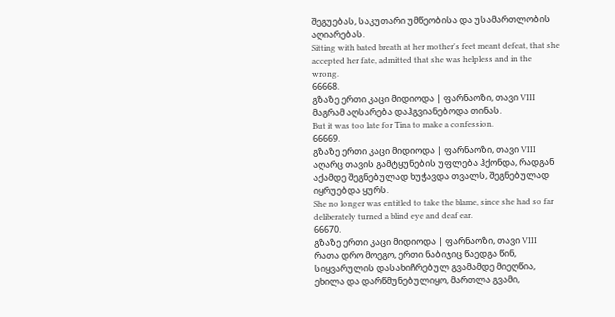შეგუებას, საკუთარი უმწეობისა და უსამართლობის აღიარებას.
Sitting with bated breath at her mother's feet meant defeat, that she accepted her fate, admitted that she was helpless and in the wrong.
66668.
გზაზე ერთი კაცი მიდიოდა | ფარნაოზი, თავი VIII
მაგრამ აღსარება დაჰგვიანებოდა თინას.
But it was too late for Tina to make a confession.
66669.
გზაზე ერთი კაცი მიდიოდა | ფარნაოზი, თავი VIII
აღარც თავის გამტყუნების უფლება ჰქონდა, რადგან აქამდე შეგნებულად ხუჭავდა თვალს, შეგნებულად იყრუებდა ყურს.
She no longer was entitled to take the blame, since she had so far deliberately turned a blind eye and deaf ear.
66670.
გზაზე ერთი კაცი მიდიოდა | ფარნაოზი, თავი VIII
რათა დრო მოეგო, ერთი ნაბიჯიც წაედგა წინ, სიყვარულის დასახიჩრებულ გვამამდე მიეღწია, ეხილა და დარწმუნებულიყო, მართლა გვამი,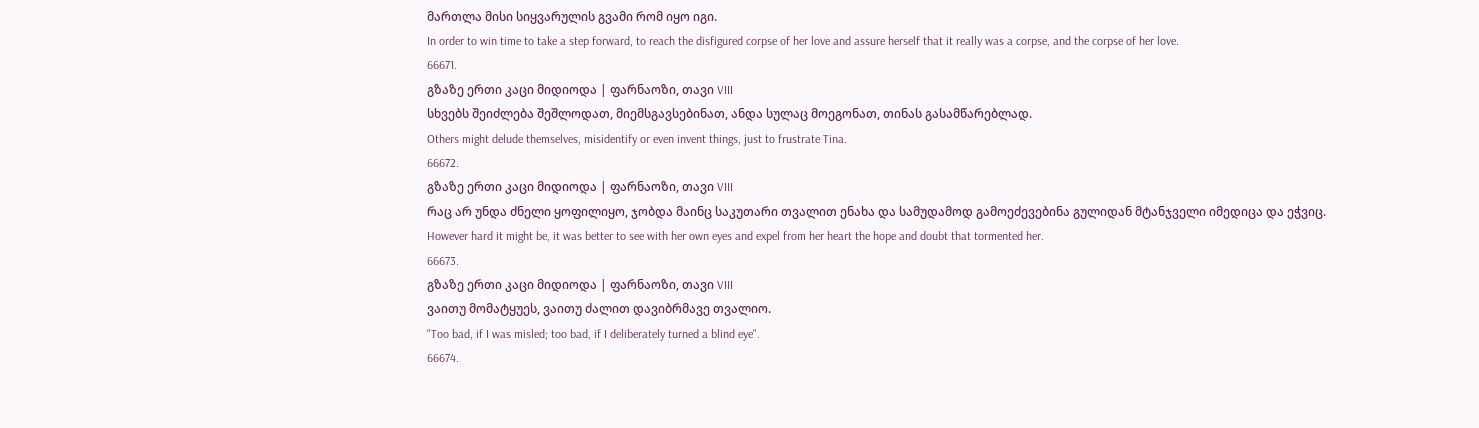მართლა მისი სიყვარულის გვამი რომ იყო იგი.
In order to win time to take a step forward, to reach the disfigured corpse of her love and assure herself that it really was a corpse, and the corpse of her love.
66671.
გზაზე ერთი კაცი მიდიოდა | ფარნაოზი, თავი VIII
სხვებს შეიძლება შეშლოდათ, მიემსგავსებინათ, ანდა სულაც მოეგონათ, თინას გასამწარებლად.
Others might delude themselves, misidentify or even invent things, just to frustrate Tina.
66672.
გზაზე ერთი კაცი მიდიოდა | ფარნაოზი, თავი VIII
რაც არ უნდა ძნელი ყოფილიყო, ჯობდა მაინც საკუთარი თვალით ენახა და სამუდამოდ გამოეძევებინა გულიდან მტანჯველი იმედიცა და ეჭვიც.
However hard it might be, it was better to see with her own eyes and expel from her heart the hope and doubt that tormented her.
66673.
გზაზე ერთი კაცი მიდიოდა | ფარნაოზი, თავი VIII
ვაითუ მომატყუეს, ვაითუ ძალით დავიბრმავე თვალიო.
"Too bad, if I was misled; too bad, if I deliberately turned a blind eye".
66674.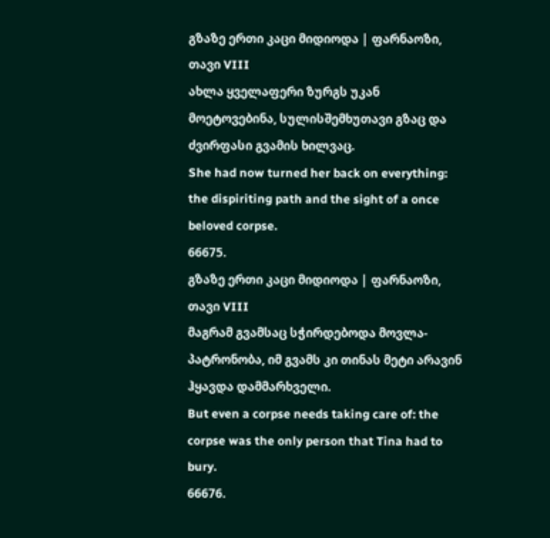გზაზე ერთი კაცი მიდიოდა | ფარნაოზი, თავი VIII
ახლა ყველაფერი ზურგს უკან მოეტოვებინა, სულისშემხუთავი გზაც და ძვირფასი გვამის ხილვაც.
She had now turned her back on everything: the dispiriting path and the sight of a once beloved corpse.
66675.
გზაზე ერთი კაცი მიდიოდა | ფარნაოზი, თავი VIII
მაგრამ გვამსაც სჭირდებოდა მოვლა-პატრონობა, იმ გვამს კი თინას მეტი არავინ ჰყავდა დამმარხველი.
But even a corpse needs taking care of: the corpse was the only person that Tina had to bury.
66676.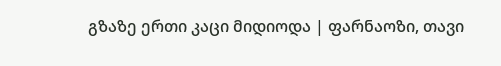გზაზე ერთი კაცი მიდიოდა | ფარნაოზი, თავი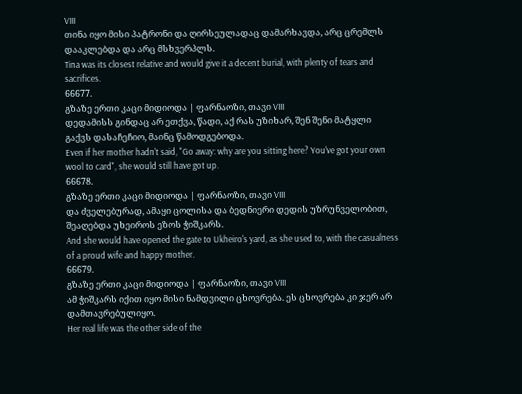VIII
თინა იყო მისი პატრონი და ღირსეულადაც დამარხავდა, არც ცრემლს დააკლებდა და არც მსხვერპლს.
Tina was its closest relative and would give it a decent burial, with plenty of tears and sacrifices.
66677.
გზაზე ერთი კაცი მიდიოდა | ფარნაოზი, თავი VIII
დედამისს გინდაც არ ეთქვა, წადი, აქ რას უზიხარ, შენ შენი მატყლი გაქვს დასაჩეჩიო, მაინც წამოდგებოდა.
Even if her mother hadn't said, "Go away: why are you sitting here? You've got your own wool to card", she would still have got up.
66678.
გზაზე ერთი კაცი მიდიოდა | ფარნაოზი, თავი VIII
და ძველებურად, ამაყი ცოლისა და ბედნიერი დედის უზრუნველობით, შეაღებდა უხეიროს ეზოს ჭიშკარს.
And she would have opened the gate to Ukheiro's yard, as she used to, with the casualness of a proud wife and happy mother.
66679.
გზაზე ერთი კაცი მიდიოდა | ფარნაოზი, თავი VIII
ამ ჭიშკარს იქით იყო მისი ნამდვილი ცხოვრება. ეს ცხოვრება კი ჯერ არ დამთავრებულიყო.
Her real life was the other side of the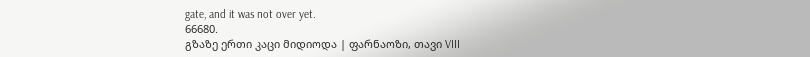gate, and it was not over yet.
66680.
გზაზე ერთი კაცი მიდიოდა | ფარნაოზი, თავი VIII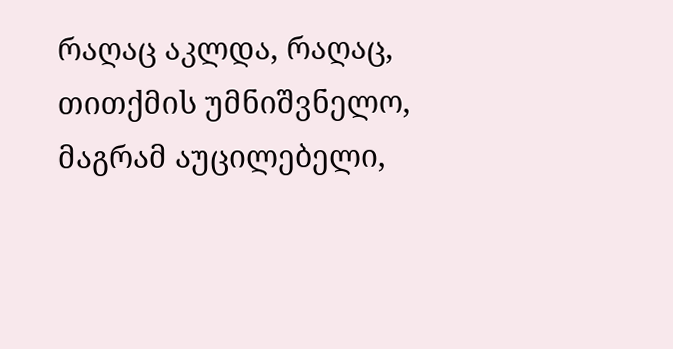რაღაც აკლდა, რაღაც, თითქმის უმნიშვნელო, მაგრამ აუცილებელი,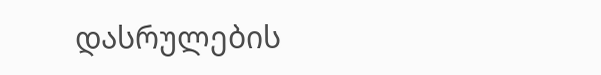დასრულების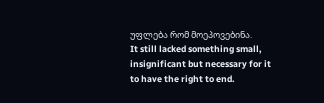უფლება რომ მოეპოვებინა.
It still lacked something small, insignificant but necessary for it to have the right to end.